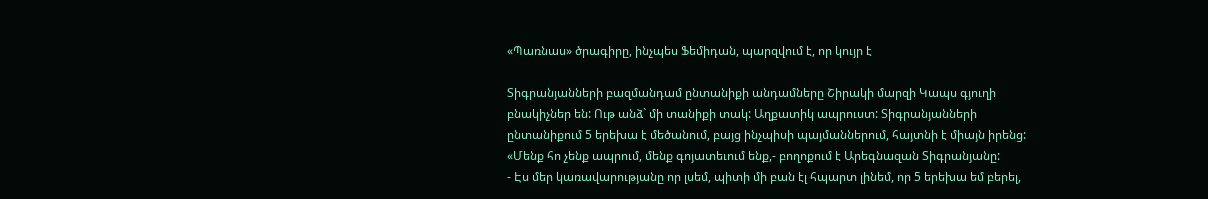«Պառնաս» ծրագիրը, ինչպես Ֆեմիդան, պարզվում է, որ կույր է

Տիգրանյանների բազմանդամ ընտանիքի անդամները Շիրակի մարզի Կապս գյուղի բնակիչներ են: Ութ անձ` մի տանիքի տակ: Աղքատիկ ապրուստ: Տիգրանյանների ընտանիքում 5 երեխա է մեծանում, բայց ինչպիսի պայմաններում, հայտնի է միայն իրենց: «Մենք հո չենք ապրում, մենք գոյատեւում ենք,- բողոքում է Արեգնազան Տիգրանյանը:
- Էս մեր կառավարությանը որ լսեմ, պիտի մի բան էլ հպարտ լինեմ, որ 5 երեխա եմ բերել,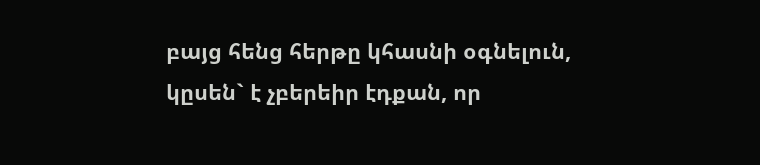բայց հենց հերթը կհասնի օգնելուն, կըսեն` է չբերեիր էդքան, որ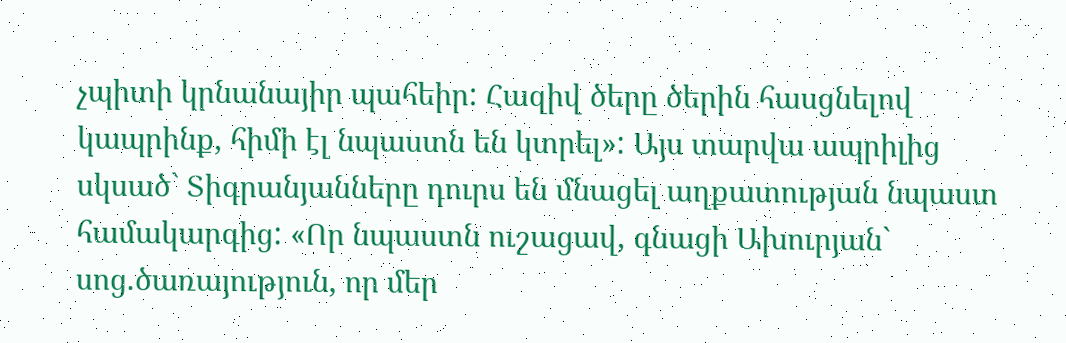չպիտի կրնանայիր պահեիր: Հազիվ ծերը ծերին հասցնելով կապրինք, հիմի էլ նպաստն են կտրել»: Այս տարվա ապրիլից սկսած` Տիգրանյանները դուրս են մնացել աղքատության նպաստ համակարգից: «Որ նպաստն ուշացավ, գնացի Ախուրյան` սոց.ծառայություն, որ մեր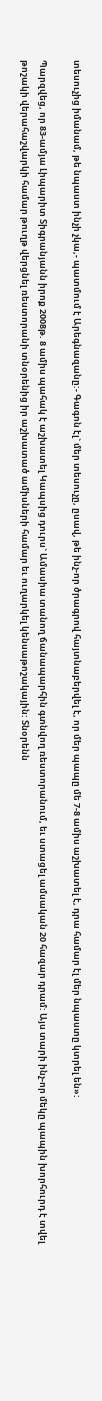տեսուչից իմանամ, թե նպաստ ինչի չկա,- պատմում է Արեգնազանը:- Գագոն էլ` մեր տեսուչը, ըսավ, թե ինչ-որ ծրագրով հայտնաբերվել է, որ մեր պապը մե 7-8 ամիս աշխատել է, դրա համար էլ մեր նպաստը կտրել են»:

Պարզվեց, որ 83-ամյա Լիպարիտ Տիգրանյանն իրոք 2008թ. 8 ամիս պահակ է աշխատել Կապսից դուրս` Ամասիա տանող ճանապարհին գտնվող ռեստորանում, եւ ստացել ամսական 20 հազար դրամ: Այս տարի ինչ-որ մեկը պապին խորհուրդ է տվել թոշակի վերահաշվարկի համար թուղթ վերցնել ռեստորանի տնօրենից իր աշխատած ամիսների համար եւ ուղարկել կենսաթոշակային: Տնօրենն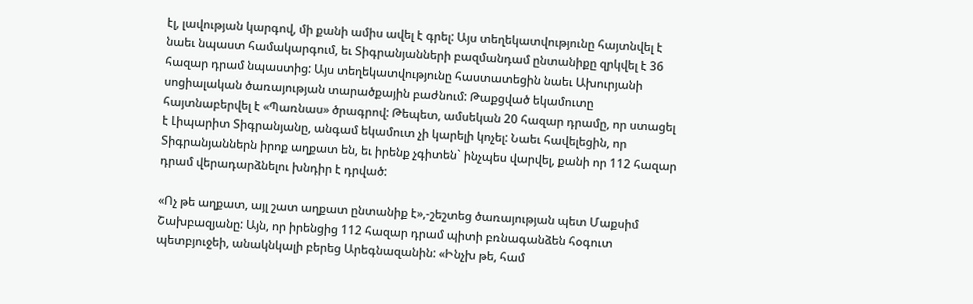էլ, լավության կարգով, մի քանի ամիս ավել է գրել: Այս տեղեկատվությունը հայտնվել է նաեւ նպաստ համակարգում, եւ Տիգրանյանների բազմանդամ ընտանիքը զրկվել է 36 հազար դրամ նպաստից: Այս տեղեկատվությունը հաստատեցին նաեւ Ախուրյանի սոցիալական ծառայության տարածքային բաժնում: Թաքցված եկամուտը հայտնաբերվել է «Պառնաս» ծրագրով: Թեպետ, ամսեկան 20 հազար դրամը, որ ստացել է Լիպարիտ Տիգրանյանը, անգամ եկամուտ չի կարելի կոչել: Նաեւ հավելեցին, որ Տիգրանյաններն իրոք աղքատ են, եւ իրենք չգիտեն` ինչպես վարվել, քանի որ 112 հազար դրամ վերադարձնելու խնդիր է դրված:

«Ոչ թե աղքատ, այլ շատ աղքատ ընտանիք է»,-շեշտեց ծառայության պետ Մաքսիմ Շախբազյանը: Այն, որ իրենցից 112 հազար դրամ պիտի բռնագանձեն հօգուտ պետբյուջեի, անակնկալի բերեց Արեգնազանին: «Ինչխ թե, համ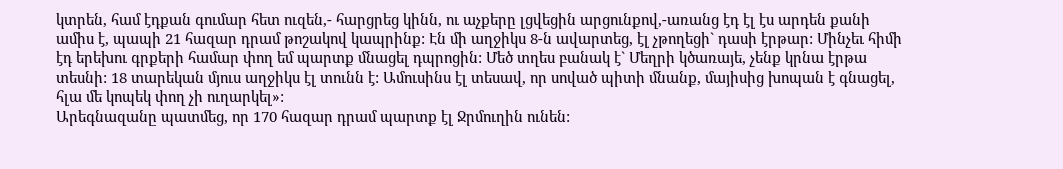կտրեն, համ էդքան գումար հետ ուզեն,- հարցրեց կինն, ու աչքերը լցվեցին արցունքով,-առանց էդ էլ էս արդեն քանի ամիս է, պապի 21 հազար դրամ թոշակով կապրինք: Էն մի աղջիկս 8-ն ավարտեց, էլ չթողեցի` դասի էրթար: Մինչեւ հիմի էդ երեխու գրքերի համար փող եմ պարտք մնացել դպրոցին: Մեծ տղես բանակ է` Մեղրի կծառայե, չենք կրնա էրթա տեսնի: 18 տարեկան մյուս աղջիկս էլ տունն է: Ամուսինս էլ տեսավ, որ սոված պիտի մնանք, մայիսից խոպան է գնացել, հլա մե կոպեկ փող չի ուղարկել»:
Արեգնազանը պատմեց, որ 170 հազար դրամ պարտք էլ Ջրմուղին ունեն: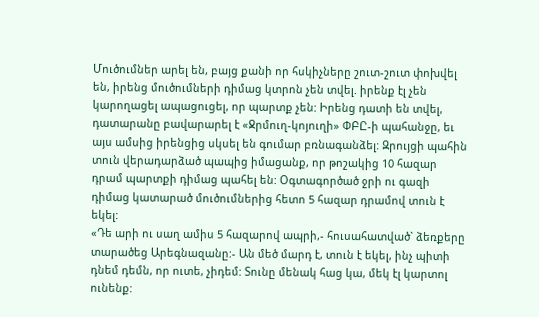Մուծումներ արել են, բայց քանի որ հսկիչները շուտ-շուտ փոխվել են, իրենց մուծումների դիմաց կտրոն չեն տվել. իրենք էլ չեն կարողացել ապացուցել, որ պարտք չեն: Իրենց դատի են տվել, դատարանը բավարարել է «Ջրմուղ-կոյուղի» ՓԲԸ-ի պահանջը, եւ այս ամսից իրենցից սկսել են գումար բռնագանձել: Զրույցի պահին տուն վերադարձած պապից իմացանք, որ թոշակից 10 հազար դրամ պարտքի դիմաց պահել են: Օգտագործած ջրի ու գազի դիմաց կատարած մուծումներից հետո 5 հազար դրամով տուն է եկել:
«Դե արի ու սաղ ամիս 5 հազարով ապրի,- հուսահատված` ձեռքերը տարածեց Արեգնազանը:- Ան մեծ մարդ է, տուն է եկել, ինչ պիտի դնեմ դեմն, որ ուտե, չիդեմ: Տունը մենակ հաց կա, մեկ էլ կարտոլ ունենք: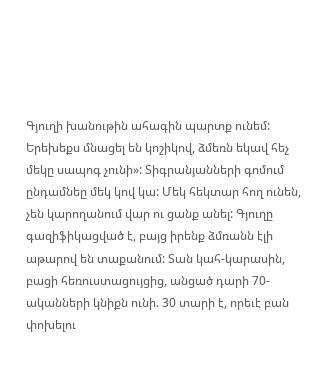Գյուղի խանութին ահագին պարտք ունեմ: Երեխեքս մնացել են կոշիկով, ձմեռն եկավ հեչ մեկը սապոգ չունի»: Տիգրանյանների գոմում ընդամնեը մեկ կով կա: Մեկ հեկտար հող ունեն, չեն կարողանում վար ու ցանք անել: Գյուղը գազիֆիկացված է, բայց իրենք ձմռանն էլի աթարով են տաքանում: Տան կահ-կարասին, բացի հեռուստացույցից, անցած դարի 70-ականների կնիքն ունի. 30 տարի է, որեւէ բան փոխելու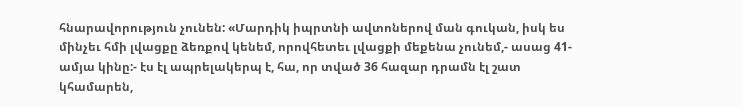հնարավորություն չունեն: «Մարդիկ իպրտնի ավտոներով ման գուկան, իսկ ես մինչեւ հմի լվացքը ձեռքով կենեմ, որովհետեւ լվացքի մեքենա չունեմ,- ասաց 41-ամյա կինը:- էս էլ ապրելակերպ է, հա, որ տված 36 հազար դրամն էլ շատ կհամարեն,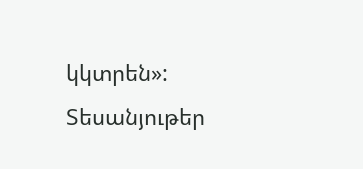կկտրեն»:
Տեսանյութեր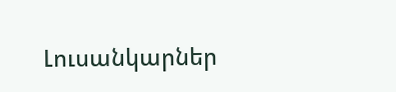Լուսանկարներ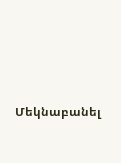Մեկնաբանել